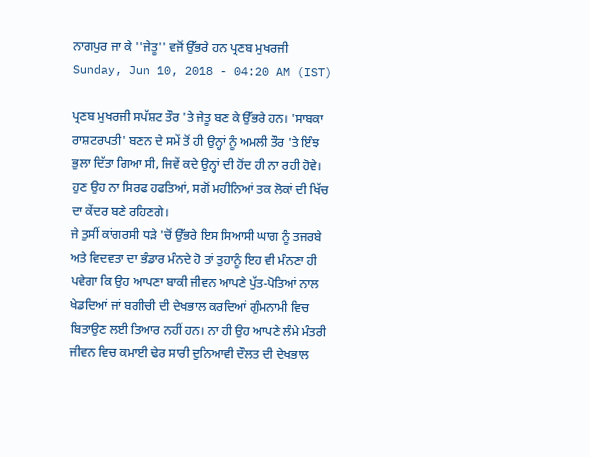ਨਾਗਪੁਰ ਜਾ ਕੇ ''ਜੇਤੂ'' ਵਜੋਂ ਉੱਭਰੇ ਹਨ ਪ੍ਰਣਬ ਮੁਖਰਜੀ
Sunday, Jun 10, 2018 - 04:20 AM (IST)

ਪ੍ਰਣਬ ਮੁਖਰਜੀ ਸਪੱਸ਼ਟ ਤੌਰ 'ਤੇ ਜੇਤੂ ਬਣ ਕੇ ਉੱਭਰੇ ਹਨ। 'ਸਾਬਕਾ ਰਾਸ਼ਟਰਪਤੀ' ਬਣਨ ਦੇ ਸਮੇਂ ਤੋਂ ਹੀ ਉਨ੍ਹਾਂ ਨੂੰ ਅਮਲੀ ਤੌਰ 'ਤੇ ਇੰਝ ਭੁਲਾ ਦਿੱਤਾ ਗਿਆ ਸੀ, ਜਿਵੇਂ ਕਦੇ ਉਨ੍ਹਾਂ ਦੀ ਹੋਂਦ ਹੀ ਨਾ ਰਹੀ ਹੋਵੇ। ਹੁਣ ਉਹ ਨਾ ਸਿਰਫ ਹਫਤਿਆਂ, ਸਗੋਂ ਮਹੀਨਿਆਂ ਤਕ ਲੋਕਾਂ ਦੀ ਖਿੱਚ ਦਾ ਕੇਂਦਰ ਬਣੇ ਰਹਿਣਗੇ।
ਜੇ ਤੁਸੀਂ ਕਾਂਗਰਸੀ ਧੜੇ 'ਚੋਂ ਉੱਭਰੇ ਇਸ ਸਿਆਸੀ ਘਾਗ ਨੂੰ ਤਜਰਬੇ ਅਤੇ ਵਿਦਵਤਾ ਦਾ ਭੰਡਾਰ ਮੰਨਦੇ ਹੋ ਤਾਂ ਤੁਹਾਨੂੰ ਇਹ ਵੀ ਮੰਨਣਾ ਹੀ ਪਵੇਗਾ ਕਿ ਉਹ ਆਪਣਾ ਬਾਕੀ ਜੀਵਨ ਆਪਣੇ ਪੁੱਤ-ਪੋਤਿਆਂ ਨਾਲ ਖੇਡਦਿਆਂ ਜਾਂ ਬਗੀਚੀ ਦੀ ਦੇਖਭਾਲ ਕਰਦਿਆਂ ਗੁੰਮਨਾਮੀ ਵਿਚ ਬਿਤਾਉਣ ਲਈ ਤਿਆਰ ਨਹੀਂ ਹਨ। ਨਾ ਹੀ ਉਹ ਆਪਣੇ ਲੰਮੇ ਮੰਤਰੀ ਜੀਵਨ ਵਿਚ ਕਮਾਈ ਢੇਰ ਸਾਰੀ ਦੁਨਿਆਵੀ ਦੌਲਤ ਦੀ ਦੇਖਭਾਲ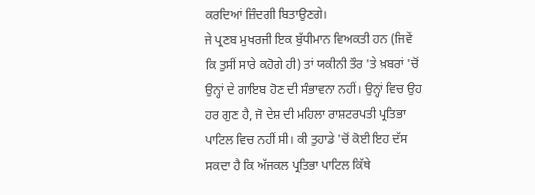ਕਰਦਿਆਂ ਜ਼ਿੰਦਗੀ ਬਿਤਾਉਣਗੇ।
ਜੇ ਪ੍ਰਣਬ ਮੁਖਰਜੀ ਇਕ ਬੁੱਧੀਮਾਨ ਵਿਅਕਤੀ ਹਨ (ਜਿਵੇਂ ਕਿ ਤੁਸੀਂ ਸਾਰੇ ਕਹੋਗੇ ਹੀ) ਤਾਂ ਯਕੀਨੀ ਤੌਰ 'ਤੇ ਖ਼ਬਰਾਂ 'ਚੋਂ ਉਨ੍ਹਾਂ ਦੇ ਗਾਇਬ ਹੋਣ ਦੀ ਸੰਭਾਵਨਾ ਨਹੀਂ। ਉਨ੍ਹਾਂ ਵਿਚ ਉਹ ਹਰ ਗੁਣ ਹੈ, ਜੋ ਦੇਸ਼ ਦੀ ਮਹਿਲਾ ਰਾਸ਼ਟਰਪਤੀ ਪ੍ਰਤਿਭਾ ਪਾਟਿਲ ਵਿਚ ਨਹੀਂ ਸੀ। ਕੀ ਤੁਹਾਡੇ 'ਚੋਂ ਕੋਈ ਇਹ ਦੱਸ ਸਕਦਾ ਹੈ ਕਿ ਅੱਜਕਲ ਪ੍ਰਤਿਭਾ ਪਾਟਿਲ ਕਿੱਥੇ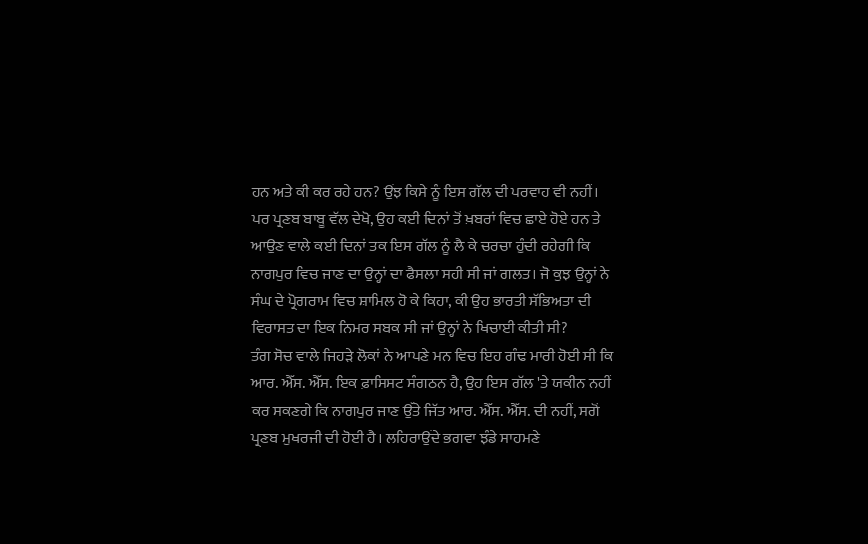ਹਨ ਅਤੇ ਕੀ ਕਰ ਰਹੇ ਹਨ? ਉਂਝ ਕਿਸੇ ਨੂੰ ਇਸ ਗੱਲ ਦੀ ਪਰਵਾਹ ਵੀ ਨਹੀਂ।
ਪਰ ਪ੍ਰਣਬ ਬਾਬੂ ਵੱਲ ਦੇਖੋ, ਉਹ ਕਈ ਦਿਨਾਂ ਤੋਂ ਖ਼ਬਰਾਂ ਵਿਚ ਛਾਏ ਹੋਏ ਹਨ ਤੇ ਆਉਣ ਵਾਲੇ ਕਈ ਦਿਨਾਂ ਤਕ ਇਸ ਗੱਲ ਨੂੰ ਲੈ ਕੇ ਚਰਚਾ ਹੁੰਦੀ ਰਹੇਗੀ ਕਿ ਨਾਗਪੁਰ ਵਿਚ ਜਾਣ ਦਾ ਉਨ੍ਹਾਂ ਦਾ ਫੈਸਲਾ ਸਹੀ ਸੀ ਜਾਂ ਗਲਤ। ਜੋ ਕੁਝ ਉਨ੍ਹਾਂ ਨੇ ਸੰਘ ਦੇ ਪ੍ਰੋਗਰਾਮ ਵਿਚ ਸ਼ਾਮਿਲ ਹੋ ਕੇ ਕਿਹਾ, ਕੀ ਉਹ ਭਾਰਤੀ ਸੱਭਿਅਤਾ ਦੀ ਵਿਰਾਸਤ ਦਾ ਇਕ ਨਿਮਰ ਸਬਕ ਸੀ ਜਾਂ ਉਨ੍ਹਾਂ ਨੇ ਖਿਚਾਈ ਕੀਤੀ ਸੀ?
ਤੰਗ ਸੋਚ ਵਾਲੇ ਜਿਹੜੇ ਲੋਕਾਂ ਨੇ ਆਪਣੇ ਮਨ ਵਿਚ ਇਹ ਗੰਢ ਮਾਰੀ ਹੋਈ ਸੀ ਕਿ ਆਰ. ਐੱਸ. ਐੱਸ. ਇਕ ਫ਼ਾਸਿਸਟ ਸੰਗਠਨ ਹੈ, ਉਹ ਇਸ ਗੱਲ 'ਤੇ ਯਕੀਨ ਨਹੀਂ ਕਰ ਸਕਣਗੇ ਕਿ ਨਾਗਪੁਰ ਜਾਣ ਉੱਤੇ ਜਿੱਤ ਆਰ. ਐੱਸ. ਐੱਸ. ਦੀ ਨਹੀਂ, ਸਗੋਂ ਪ੍ਰਣਬ ਮੁਖਰਜੀ ਦੀ ਹੋਈ ਹੈ। ਲਹਿਰਾਉਂਦੇ ਭਗਵਾ ਝੰਡੇ ਸਾਹਮਣੇ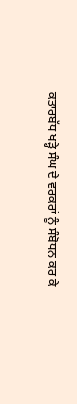ਕਤਾਰਬੱਧ ਖੜ੍ਹੇ ਸੰਘ ਦੇ ਵਰਕਰਾਂ ਨੂੰ ਸੰਬੋਧਨ ਕਰ ਕੇ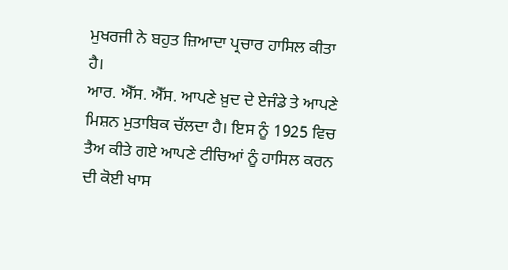ਮੁਖਰਜੀ ਨੇ ਬਹੁਤ ਜ਼ਿਆਦਾ ਪ੍ਰਚਾਰ ਹਾਸਿਲ ਕੀਤਾ ਹੈ।
ਆਰ. ਐੱਸ. ਐੱਸ. ਆਪਣੇ ਖ਼ੁਦ ਦੇ ਏਜੰਡੇ ਤੇ ਆਪਣੇ ਮਿਸ਼ਨ ਮੁਤਾਬਿਕ ਚੱਲਦਾ ਹੈ। ਇਸ ਨੂੰ 1925 ਵਿਚ ਤੈਅ ਕੀਤੇ ਗਏ ਆਪਣੇ ਟੀਚਿਆਂ ਨੂੰ ਹਾਸਿਲ ਕਰਨ ਦੀ ਕੋਈ ਖਾਸ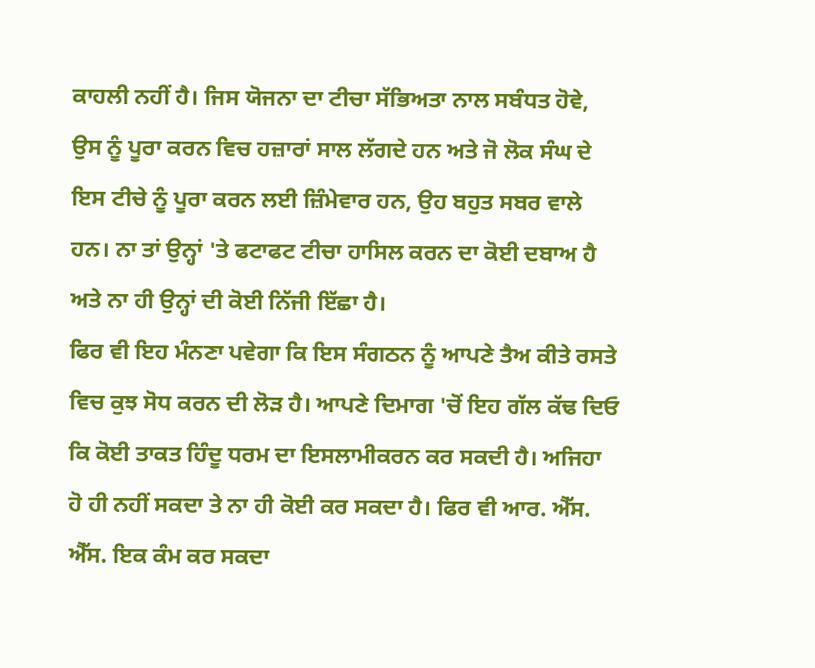ਕਾਹਲੀ ਨਹੀਂ ਹੈ। ਜਿਸ ਯੋਜਨਾ ਦਾ ਟੀਚਾ ਸੱਭਿਅਤਾ ਨਾਲ ਸਬੰਧਤ ਹੋਵੇ, ਉਸ ਨੂੰ ਪੂਰਾ ਕਰਨ ਵਿਚ ਹਜ਼ਾਰਾਂ ਸਾਲ ਲੱਗਦੇ ਹਨ ਅਤੇ ਜੋ ਲੋਕ ਸੰਘ ਦੇ ਇਸ ਟੀਚੇ ਨੂੰ ਪੂਰਾ ਕਰਨ ਲਈ ਜ਼ਿੰਮੇਵਾਰ ਹਨ, ਉਹ ਬਹੁਤ ਸਬਰ ਵਾਲੇ ਹਨ। ਨਾ ਤਾਂ ਉਨ੍ਹਾਂ 'ਤੇ ਫਟਾਫਟ ਟੀਚਾ ਹਾਸਿਲ ਕਰਨ ਦਾ ਕੋਈ ਦਬਾਅ ਹੈ ਅਤੇ ਨਾ ਹੀ ਉਨ੍ਹਾਂ ਦੀ ਕੋਈ ਨਿੱਜੀ ਇੱਛਾ ਹੈ।
ਫਿਰ ਵੀ ਇਹ ਮੰਨਣਾ ਪਵੇਗਾ ਕਿ ਇਸ ਸੰਗਠਨ ਨੂੰ ਆਪਣੇ ਤੈਅ ਕੀਤੇ ਰਸਤੇ ਵਿਚ ਕੁਝ ਸੋਧ ਕਰਨ ਦੀ ਲੋੜ ਹੈ। ਆਪਣੇ ਦਿਮਾਗ 'ਚੋਂ ਇਹ ਗੱਲ ਕੱਢ ਦਿਓ ਕਿ ਕੋਈ ਤਾਕਤ ਹਿੰਦੂ ਧਰਮ ਦਾ ਇਸਲਾਮੀਕਰਨ ਕਰ ਸਕਦੀ ਹੈ। ਅਜਿਹਾ ਹੋ ਹੀ ਨਹੀਂ ਸਕਦਾ ਤੇ ਨਾ ਹੀ ਕੋਈ ਕਰ ਸਕਦਾ ਹੈ। ਫਿਰ ਵੀ ਆਰ. ਐੱਸ. ਐੱਸ. ਇਕ ਕੰਮ ਕਰ ਸਕਦਾ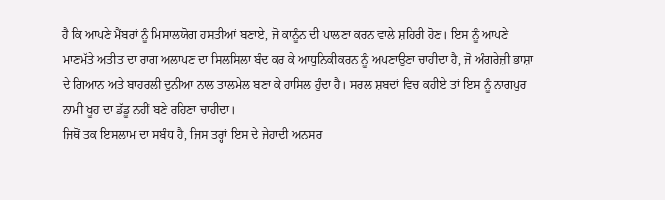ਹੈ ਕਿ ਆਪਣੇ ਮੈਂਬਰਾਂ ਨੂੰ ਮਿਸਾਲਯੋਗ ਹਸਤੀਆਂ ਬਣਾਏ, ਜੋ ਕਾਨੂੰਨ ਦੀ ਪਾਲਣਾ ਕਰਨ ਵਾਲੇ ਸ਼ਹਿਰੀ ਹੋਣ। ਇਸ ਨੂੰ ਆਪਣੇ ਮਾਣਮੱਤੇ ਅਤੀਤ ਦਾ ਰਾਗ ਅਲਾਪਣ ਦਾ ਸਿਲਸਿਲਾ ਬੰਦ ਕਰ ਕੇ ਆਧੁਨਿਕੀਕਰਨ ਨੂੰ ਅਪਣਾਉਣਾ ਚਾਹੀਦਾ ਹੈ, ਜੋ ਅੰਗਰੇਜ਼ੀ ਭਾਸ਼ਾ ਦੇ ਗਿਆਨ ਅਤੇ ਬਾਹਰਲੀ ਦੁਨੀਆ ਨਾਲ ਤਾਲਮੇਲ ਬਣਾ ਕੇ ਹਾਸਿਲ ਹੁੰਦਾ ਹੈ। ਸਰਲ ਸ਼ਬਦਾਂ ਵਿਚ ਕਹੀਏ ਤਾਂ ਇਸ ਨੂੰ ਨਾਗਪੁਰ ਨਾਮੀ ਖੂਹ ਦਾ ਡੱਡੂ ਨਹੀਂ ਬਣੇ ਰਹਿਣਾ ਚਾਹੀਦਾ।
ਜਿਥੋਂ ਤਕ ਇਸਲਾਮ ਦਾ ਸਬੰਧ ਹੈ, ਜਿਸ ਤਰ੍ਹਾਂ ਇਸ ਦੇ ਜੇਹਾਦੀ ਅਨਸਰ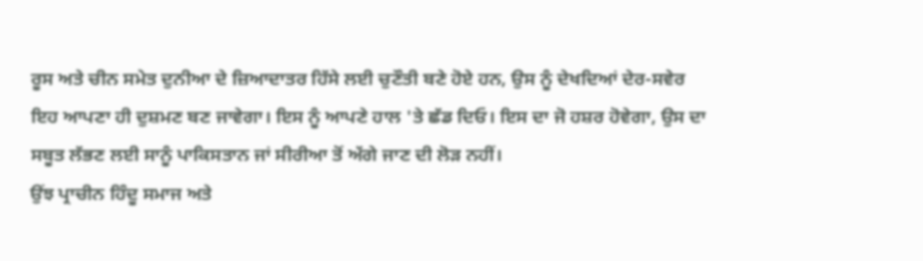ਰੂਸ ਅਤੇ ਚੀਨ ਸਮੇਤ ਦੁਨੀਆ ਦੇ ਜ਼ਿਆਦਾਤਰ ਹਿੱਸੇ ਲਈ ਚੁਣੌਤੀ ਬਣੇ ਹੋਏ ਹਨ, ਉਸ ਨੂੰ ਦੇਖਦਿਆਂ ਦੇਰ-ਸਵੇਰ ਇਹ ਆਪਣਾ ਹੀ ਦੁਸ਼ਮਣ ਬਣ ਜਾਵੇਗਾ। ਇਸ ਨੂੰ ਆਪਣੇ ਹਾਲ 'ਤੇ ਛੱਡ ਦਿਓ। ਇਸ ਦਾ ਜੋ ਹਸ਼ਰ ਹੋਵੇਗਾ, ਉਸ ਦਾ ਸਬੂਤ ਲੱਭਣ ਲਈ ਸਾਨੂੰ ਪਾਕਿਸਤਾਨ ਜਾਂ ਸੀਰੀਆ ਤੋਂ ਅੱਗੇ ਜਾਣ ਦੀ ਲੋੜ ਨਹੀਂ।
ਉਂਝ ਪ੍ਰਾਚੀਨ ਹਿੰਦੂ ਸਮਾਜ ਅਤੇ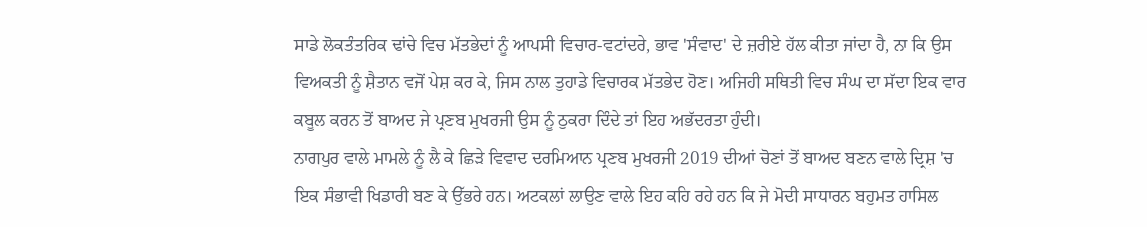ਸਾਡੇ ਲੋਕਤੰਤਰਿਕ ਢਾਂਚੇ ਵਿਚ ਮੱਤਭੇਦਾਂ ਨੂੰ ਆਪਸੀ ਵਿਚਾਰ-ਵਟਾਂਦਰੇ, ਭਾਵ 'ਸੰਵਾਦ' ਦੇ ਜ਼ਰੀਏ ਹੱਲ ਕੀਤਾ ਜਾਂਦਾ ਹੈ, ਨਾ ਕਿ ਉਸ ਵਿਅਕਤੀ ਨੂੰ ਸ਼ੈਤਾਨ ਵਜੋਂ ਪੇਸ਼ ਕਰ ਕੇ, ਜਿਸ ਨਾਲ ਤੁਹਾਡੇ ਵਿਚਾਰਕ ਮੱਤਭੇਦ ਹੋਣ। ਅਜਿਹੀ ਸਥਿਤੀ ਵਿਚ ਸੰਘ ਦਾ ਸੱਦਾ ਇਕ ਵਾਰ ਕਬੂਲ ਕਰਨ ਤੋਂ ਬਾਅਦ ਜੇ ਪ੍ਰਣਬ ਮੁਖਰਜੀ ਉਸ ਨੂੰ ਠੁਕਰਾ ਦਿੰਦੇ ਤਾਂ ਇਹ ਅਭੱਦਰਤਾ ਹੁੰਦੀ।
ਨਾਗਪੁਰ ਵਾਲੇ ਮਾਮਲੇ ਨੂੰ ਲੈ ਕੇ ਛਿੜੇ ਵਿਵਾਦ ਦਰਮਿਆਨ ਪ੍ਰਣਬ ਮੁਖਰਜੀ 2019 ਦੀਆਂ ਚੋਣਾਂ ਤੋਂ ਬਾਅਦ ਬਣਨ ਵਾਲੇ ਦ੍ਰਿਸ਼ 'ਚ ਇਕ ਸੰਭਾਵੀ ਖਿਡਾਰੀ ਬਣ ਕੇ ਉੱਭਰੇ ਹਨ। ਅਟਕਲਾਂ ਲਾਉਣ ਵਾਲੇ ਇਹ ਕਹਿ ਰਹੇ ਹਨ ਕਿ ਜੇ ਮੋਦੀ ਸਾਧਾਰਨ ਬਹੁਮਤ ਹਾਸਿਲ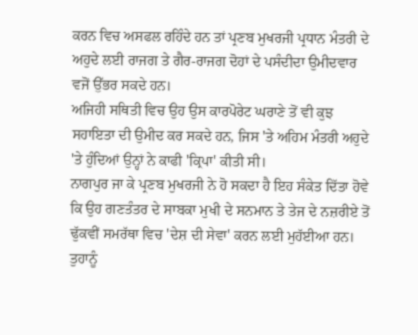ਕਰਨ ਵਿਚ ਅਸਫਲ ਰਹਿੰਦੇ ਹਨ ਤਾਂ ਪ੍ਰਣਬ ਮੁਖਰਜੀ ਪ੍ਰਧਾਨ ਮੰਤਰੀ ਦੇ ਅਹੁਦੇ ਲਈ ਰਾਜਗ ਤੇ ਗੈਰ-ਰਾਜਗ ਦੋਹਾਂ ਦੇ ਪਸੰਦੀਦਾ ਉਮੀਦਵਾਰ ਵਜੋਂ ਉੱਭਰ ਸਕਦੇ ਹਨ।
ਅਜਿਹੀ ਸਥਿਤੀ ਵਿਚ ਉਹ ਉਸ ਕਾਰਪੋਰੇਟ ਘਰਾਣੇ ਤੋਂ ਵੀ ਕੁਝ ਸਹਾਇਤਾ ਦੀ ਉਮੀਦ ਕਰ ਸਕਦੇ ਹਨ, ਜਿਸ 'ਤੇ ਅਹਿਮ ਮੰਤਰੀ ਅਹੁਦੇ 'ਤੇ ਹੁੰਦਿਆਂ ਉਨ੍ਹਾਂ ਨੇ ਕਾਫੀ 'ਕ੍ਰਿਪਾ' ਕੀਤੀ ਸੀ।
ਨਾਗਪੁਰ ਜਾ ਕੇ ਪ੍ਰਣਬ ਮੁਖਰਜੀ ਨੇ ਹੋ ਸਕਦਾ ਹੈ ਇਹ ਸੰਕੇਤ ਦਿੱਤਾ ਹੋਵੇ ਕਿ ਉਹ ਗਣਤੰਤਰ ਦੇ ਸਾਬਕਾ ਮੁਖੀ ਦੇ ਸਨਮਾਨ ਤੇ ਤੇਜ ਦੇ ਨਜ਼ਰੀਏ ਤੋਂ ਢੁੱਕਵੀਂ ਸਮਰੱਥਾ ਵਿਚ 'ਦੇਸ਼ ਦੀ ਸੇਵਾ' ਕਰਨ ਲਈ ਮੁਹੱਈਆ ਹਨ। ਤੁਹਾਨੂੰ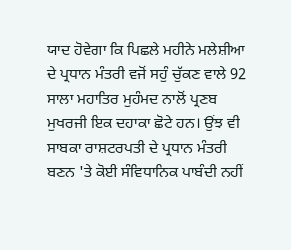ਯਾਦ ਹੋਵੇਗਾ ਕਿ ਪਿਛਲੇ ਮਹੀਨੇ ਮਲੇਸ਼ੀਆ ਦੇ ਪ੍ਰਧਾਨ ਮੰਤਰੀ ਵਜੋਂ ਸਹੁੰ ਚੁੱਕਣ ਵਾਲੇ 92 ਸਾਲਾ ਮਹਾਤਿਰ ਮੁਹੰਮਦ ਨਾਲੋਂ ਪ੍ਰਣਬ ਮੁਖਰਜੀ ਇਕ ਦਹਾਕਾ ਛੋਟੇ ਹਨ। ਉਂਝ ਵੀ ਸਾਬਕਾ ਰਾਸ਼ਟਰਪਤੀ ਦੇ ਪ੍ਰਧਾਨ ਮੰਤਰੀ ਬਣਨ 'ਤੇ ਕੋਈ ਸੰਵਿਧਾਨਿਕ ਪਾਬੰਦੀ ਨਹੀਂ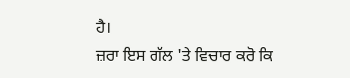ਹੈ।
ਜ਼ਰਾ ਇਸ ਗੱਲ 'ਤੇ ਵਿਚਾਰ ਕਰੋ ਕਿ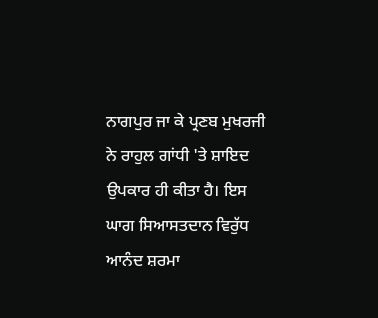ਨਾਗਪੁਰ ਜਾ ਕੇ ਪ੍ਰਣਬ ਮੁਖਰਜੀ ਨੇ ਰਾਹੁਲ ਗਾਂਧੀ 'ਤੇ ਸ਼ਾਇਦ ਉਪਕਾਰ ਹੀ ਕੀਤਾ ਹੈ। ਇਸ ਘਾਗ ਸਿਆਸਤਦਾਨ ਵਿਰੁੱਧ ਆਨੰਦ ਸ਼ਰਮਾ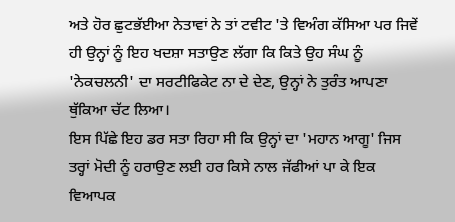ਅਤੇ ਹੋਰ ਛੁਟਭੱਈਆ ਨੇਤਾਵਾਂ ਨੇ ਤਾਂ ਟਵੀਟ 'ਤੇ ਵਿਅੰਗ ਕੱਸਿਆ ਪਰ ਜਿਵੇਂ ਹੀ ਉਨ੍ਹਾਂ ਨੂੰ ਇਹ ਖਦਸ਼ਾ ਸਤਾਉਣ ਲੱਗਾ ਕਿ ਕਿਤੇ ਉਹ ਸੰਘ ਨੂੰ 'ਨੇਕਚਲਨੀ' ਦਾ ਸਰਟੀਫਿਕੇਟ ਨਾ ਦੇ ਦੇਣ, ਉਨ੍ਹਾਂ ਨੇ ਤੁਰੰਤ ਆਪਣਾ ਥੁੱਕਿਆ ਚੱਟ ਲਿਆ।
ਇਸ ਪਿੱਛੇ ਇਹ ਡਰ ਸਤਾ ਰਿਹਾ ਸੀ ਕਿ ਉਨ੍ਹਾਂ ਦਾ 'ਮਹਾਨ ਆਗੂ' ਜਿਸ ਤਰ੍ਹਾਂ ਮੋਦੀ ਨੂੰ ਹਰਾਉਣ ਲਈ ਹਰ ਕਿਸੇ ਨਾਲ ਜੱਫੀਆਂ ਪਾ ਕੇ ਇਕ ਵਿਆਪਕ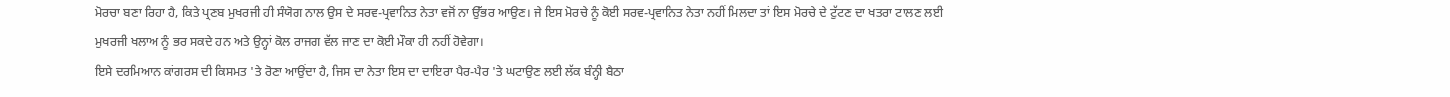ਮੋਰਚਾ ਬਣਾ ਰਿਹਾ ਹੈ, ਕਿਤੇ ਪ੍ਰਣਬ ਮੁਖਰਜੀ ਹੀ ਸੰਯੋਗ ਨਾਲ ਉਸ ਦੇ ਸਰਵ-ਪ੍ਰਵਾਨਿਤ ਨੇਤਾ ਵਜੋਂ ਨਾ ਉੱਭਰ ਆਉਣ। ਜੇ ਇਸ ਮੋਰਚੇ ਨੂੰ ਕੋਈ ਸਰਵ-ਪ੍ਰਵਾਨਿਤ ਨੇਤਾ ਨਹੀਂ ਮਿਲਦਾ ਤਾਂ ਇਸ ਮੋਰਚੇ ਦੇ ਟੁੱਟਣ ਦਾ ਖਤਰਾ ਟਾਲਣ ਲਈ ਮੁਖਰਜੀ ਖਲਾਅ ਨੂੰ ਭਰ ਸਕਦੇ ਹਨ ਅਤੇ ਉਨ੍ਹਾਂ ਕੋਲ ਰਾਜਗ ਵੱਲ ਜਾਣ ਦਾ ਕੋਈ ਮੌਕਾ ਹੀ ਨਹੀਂ ਹੋਵੇਗਾ।
ਇਸੇ ਦਰਮਿਆਨ ਕਾਂਗਰਸ ਦੀ ਕਿਸਮਤ 'ਤੇ ਰੋਣਾ ਆਉਂਦਾ ਹੈ, ਜਿਸ ਦਾ ਨੇਤਾ ਇਸ ਦਾ ਦਾਇਰਾ ਪੈਰ-ਪੈਰ 'ਤੇ ਘਟਾਉਣ ਲਈ ਲੱਕ ਬੰਨ੍ਹੀ ਬੈਠਾ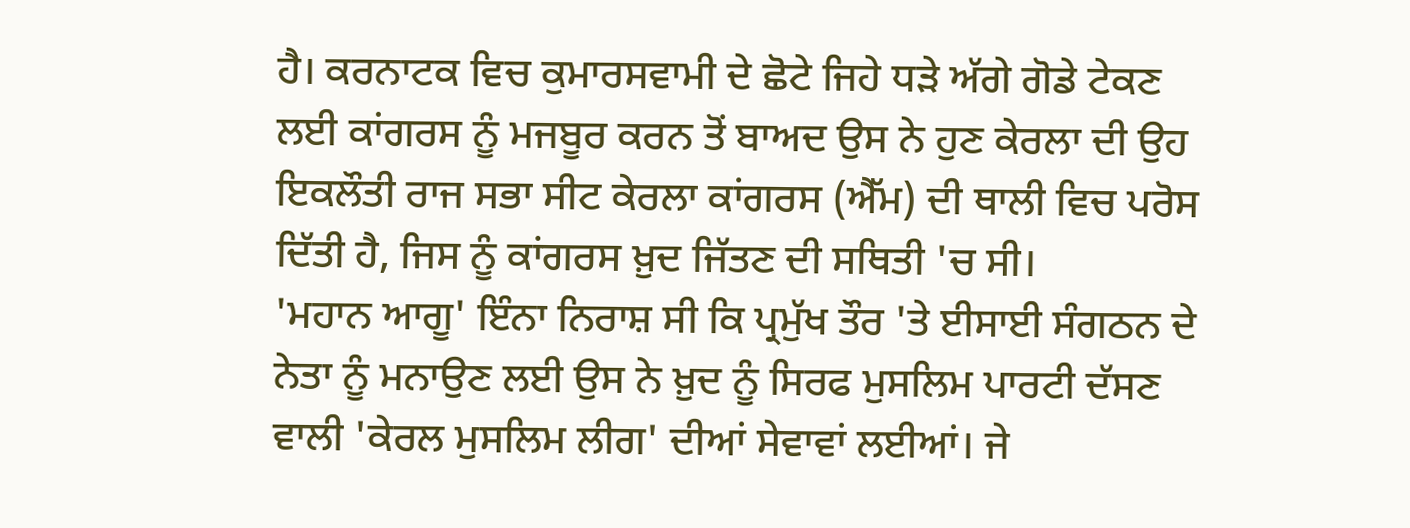ਹੈ। ਕਰਨਾਟਕ ਵਿਚ ਕੁਮਾਰਸਵਾਮੀ ਦੇ ਛੋਟੇ ਜਿਹੇ ਧੜੇ ਅੱਗੇ ਗੋਡੇ ਟੇਕਣ ਲਈ ਕਾਂਗਰਸ ਨੂੰ ਮਜਬੂਰ ਕਰਨ ਤੋਂ ਬਾਅਦ ਉਸ ਨੇ ਹੁਣ ਕੇਰਲਾ ਦੀ ਉਹ ਇਕਲੌਤੀ ਰਾਜ ਸਭਾ ਸੀਟ ਕੇਰਲਾ ਕਾਂਗਰਸ (ਐੱਮ) ਦੀ ਥਾਲੀ ਵਿਚ ਪਰੋਸ ਦਿੱਤੀ ਹੈ, ਜਿਸ ਨੂੰ ਕਾਂਗਰਸ ਖ਼ੁਦ ਜਿੱਤਣ ਦੀ ਸਥਿਤੀ 'ਚ ਸੀ।
'ਮਹਾਨ ਆਗੂ' ਇੰਨਾ ਨਿਰਾਸ਼ ਸੀ ਕਿ ਪ੍ਰਮੁੱਖ ਤੌਰ 'ਤੇ ਈਸਾਈ ਸੰਗਠਨ ਦੇ ਨੇਤਾ ਨੂੰ ਮਨਾਉਣ ਲਈ ਉਸ ਨੇ ਖ਼ੁਦ ਨੂੰ ਸਿਰਫ ਮੁਸਲਿਮ ਪਾਰਟੀ ਦੱਸਣ ਵਾਲੀ 'ਕੇਰਲ ਮੁਸਲਿਮ ਲੀਗ' ਦੀਆਂ ਸੇਵਾਵਾਂ ਲਈਆਂ। ਜੇ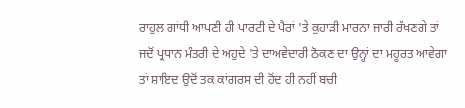ਰਾਹੁਲ ਗਾਂਧੀ ਆਪਣੀ ਹੀ ਪਾਰਟੀ ਦੇ ਪੈਰਾਂ 'ਤੇ ਕੁਹਾੜੀ ਮਾਰਨਾ ਜਾਰੀ ਰੱਖਣਗੇ ਤਾਂ ਜਦੋਂ ਪ੍ਰਧਾਨ ਮੰਤਰੀ ਦੇ ਅਹੁਦੇ 'ਤੇ ਦਾਅਵੇਦਾਰੀ ਠੋਕਣ ਦਾ ਉਨ੍ਹਾਂ ਦਾ ਮਹੂਰਤ ਆਵੇਗਾ ਤਾਂ ਸ਼ਾਇਦ ਉਦੋਂ ਤਕ ਕਾਂਗਰਸ ਦੀ ਹੋਂਦ ਹੀ ਨਹੀਂ ਬਚੀ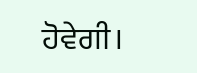ਹੋਵੇਗੀ।